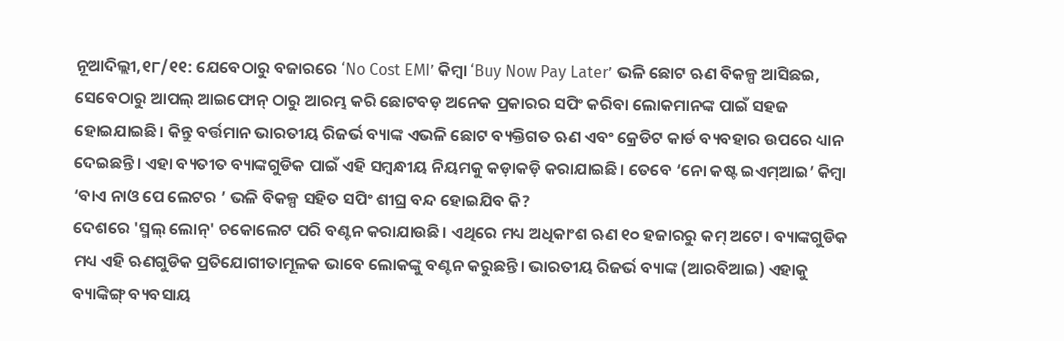ନୂଆଦିଲ୍ଲୀ,୧୮/୧୧: ଯେବେଠାରୁ ବଜାରରେ ‘No Cost EMI’ କିମ୍ବା ‘Buy Now Pay Later’ ଭଳି ଛୋଟ ଋଣ ବିକଳ୍ପ ଆସିଛଇ, ସେବେଠାରୁ ଆପଲ୍ ଆଇଫୋନ୍ ଠାରୁ ଆରମ୍ଭ କରି ଛୋଟବଡ଼ ଅନେକ ପ୍ରକାରର ସପିଂ କରିବା ଲୋକମାନଙ୍କ ପାଇଁ ସହଜ ହୋଇଯାଇଛି। କିନ୍ତୁ ବର୍ତ୍ତମାନ ଭାରତୀୟ ରିଜର୍ଭ ବ୍ୟାଙ୍କ ଏଭଳି ଛୋଟ ବ୍ୟକ୍ତିଗତ ଋଣ ଏବଂ କ୍ରେଡିଟ କାର୍ଡ ବ୍ୟବହାର ଉପରେ ଧ୍ୟାନ ଦେଇଛନ୍ତି। ଏହା ବ୍ୟତୀତ ବ୍ୟାଙ୍କଗୁଡିକ ପାଇଁ ଏହି ସମ୍ବନ୍ଧୀୟ ନିୟମକୁ କଡ଼ାକଡ଼ି କରାଯାଇଛି। ତେବେ ‘ନୋ କଷ୍ଟ ଇଏମ୍ଆଇ’ କିମ୍ବା ‘ବାଏ ନାଓ ପେ ଲେଟର ’ ଭଳି ବିକଳ୍ପ ସହିତ ସପିଂ ଶୀଘ୍ର ବନ୍ଦ ହୋଇଯିବ କି?
ଦେଶରେ 'ସ୍ମଲ୍ ଲୋନ୍' ଚକୋଲେଟ ପରି ବଣ୍ଟନ କରାଯାଉଛି। ଏଥିରେ ମଧ୍ୟ ଅଧିକାଂଶ ଋଣ ୧୦ ହଜାରରୁ କମ୍ ଅଟେ। ବ୍ୟାଙ୍କଗୁଡିକ ମଧ୍ୟ ଏହି ଋଣଗୁଡିକ ପ୍ରତିଯୋଗୀତାମୂଳକ ଭାବେ ଲୋକଙ୍କୁ ବଣ୍ଟନ କରୁଛନ୍ତି। ଭାରତୀୟ ରିଜର୍ଭ ବ୍ୟାଙ୍କ (ଆରବିଆଇ) ଏହାକୁ ବ୍ୟାଙ୍କିଙ୍ଗ୍ ବ୍ୟବସାୟ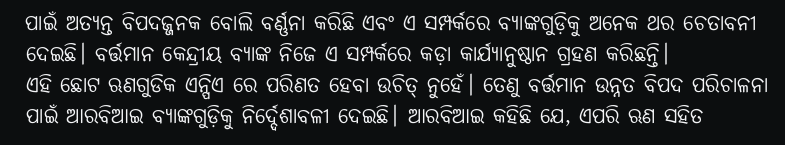ପାଇଁ ଅତ୍ୟନ୍ତ ବିପଦଜ୍ଜନକ ବୋଲି ବର୍ଣ୍ଣନା କରିଛି ଏବଂ ଏ ସମ୍ପର୍କରେ ବ୍ୟାଙ୍କଗୁଡ଼ିକୁ ଅନେକ ଥର ଚେତାବନୀ ଦେଇଛି। ବର୍ତ୍ତମାନ କେନ୍ଦ୍ରୀୟ ବ୍ୟାଙ୍କ ନିଜେ ଏ ସମ୍ପର୍କରେ କଡ଼ା କାର୍ଯ୍ୟାନୁଷ୍ଠାନ ଗ୍ରହଣ କରିଛନ୍ତି।
ଏହି ଛୋଟ ଋଣଗୁଡିକ ଏନ୍ପିଏ ରେ ପରିଣତ ହେବା ଉଚିତ୍ ନୁହେଁ। ତେଣୁ ବର୍ତ୍ତମାନ ଉନ୍ନତ ବିପଦ ପରିଚାଳନା ପାଇଁ ଆରବିଆଇ ବ୍ୟାଙ୍କଗୁଡ଼ିକୁ ନିର୍ଦ୍ଦେଶାବଳୀ ଦେଇଛି। ଆରବିଆଇ କହିଛି ଯେ, ଏପରି ଋଣ ସହିତ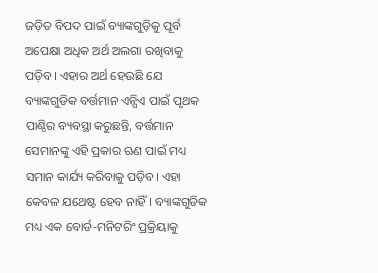ଜଡ଼ିତ ବିପଦ ପାଇଁ ବ୍ୟାଙ୍କଗୁଡ଼ିକୁ ପୂର୍ବ ଅପେକ୍ଷା ଅଧିକ ଅର୍ଥ ଅଲଗା ରଖିବାକୁ ପଡ଼ିବ। ଏହାର ଅର୍ଥ ହେଉଛି ଯେ ବ୍ୟାଙ୍କଗୁଡିକ ବର୍ତ୍ତମାନ ଏନ୍ପିଏ ପାଇଁ ପୃଥକ ପାଣ୍ଠିର ବ୍ୟବସ୍ଥା କରୁଛନ୍ତି, ବର୍ତ୍ତମାନ ସେମାନଙ୍କୁ ଏହି ପ୍ରକାର ଋଣ ପାଇଁ ମଧ୍ୟ ସମାନ କାର୍ଯ୍ୟ କରିବାକୁ ପଡ଼ିବ। ଏହା କେବଳ ଯଥେଷ୍ଟ ହେବ ନାହିଁ। ବ୍ୟାଙ୍କଗୁଡିକ ମଧ୍ୟ ଏକ ବୋର୍ଡ-ମନିଟରିଂ ପ୍ରକ୍ରିୟାକୁ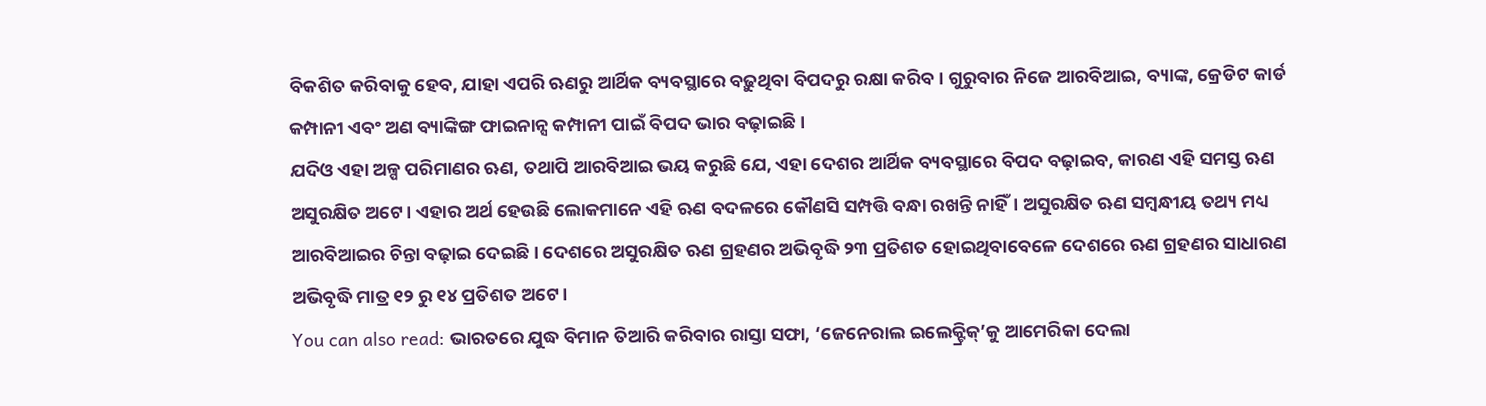ବିକଶିତ କରିବାକୁ ହେବ, ଯାହା ଏପରି ଋଣରୁ ଆର୍ଥିକ ବ୍ୟବସ୍ଥାରେ ବଢ଼ୁଥିବା ବିପଦରୁ ରକ୍ଷା କରିବ। ଗୁରୁବାର ନିଜେ ଆରବିଆଇ, ବ୍ୟାଙ୍କ, କ୍ରେଡିଟ କାର୍ଡ କମ୍ପାନୀ ଏବଂ ଅଣ ବ୍ୟାଙ୍କିଙ୍ଗ ଫାଇନାନ୍ସ କମ୍ପାନୀ ପାଇଁ ବିପଦ ଭାର ବଢ଼ାଇଛି।
ଯଦିଓ ଏହା ଅଳ୍ପ ପରିମାଣର ଋଣ, ତଥାପି ଆରବିଆଇ ଭୟ କରୁଛି ଯେ, ଏହା ଦେଶର ଆର୍ଥିକ ବ୍ୟବସ୍ଥାରେ ବିପଦ ବଢ଼ାଇବ, କାରଣ ଏହି ସମସ୍ତ ଋଣ ଅସୁରକ୍ଷିତ ଅଟେ। ଏହାର ଅର୍ଥ ହେଉଛି ଲୋକମାନେ ଏହି ଋଣ ବଦଳରେ କୌଣସି ସମ୍ପତ୍ତି ବନ୍ଧା ରଖନ୍ତି ନାହିଁ। ଅସୁରକ୍ଷିତ ଋଣ ସମ୍ବନ୍ଧୀୟ ତଥ୍ୟ ମଧ୍ୟ ଆରବିଆଇର ଚିନ୍ତା ବଢ଼ାଇ ଦେଇଛି। ଦେଶରେ ଅସୁରକ୍ଷିତ ଋଣ ଗ୍ରହଣର ଅଭିବୃଦ୍ଧି ୨୩ ପ୍ରତିଶତ ହୋଇଥିବାବେଳେ ଦେଶରେ ଋଣ ଗ୍ରହଣର ସାଧାରଣ ଅଭିବୃଦ୍ଧି ମାତ୍ର ୧୨ ରୁ ୧୪ ପ୍ରତିଶତ ଅଟେ।
You can also read: ଭାରତରେ ଯୁଦ୍ଧ ବିମାନ ତିଆରି କରିବାର ରାସ୍ତା ସଫା, ‘ଜେନେରାଲ ଇଲେକ୍ଟ୍ରିକ୍’କୁ ଆମେରିକା ଦେଲା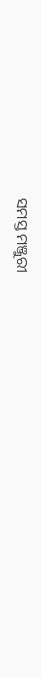ସମସ୍ତ ମଞ୍ଜୁରୀ